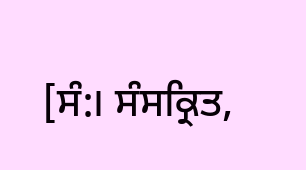[ਸੰ:। ਸੰਸਕ੍ਰਿਤ,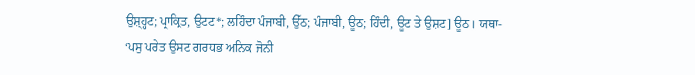ਉਸ਼੍ਹ੍ਹਟ; ਪ੍ਰਾਕ੍ਰਿਤ, ਉਟਟ*; ਲਹਿੰਦਾ ਪੰਜਾਬੀ, ਉੱਠ; ਪੰਜਾਬੀ, ਊਠ; ਹਿੰਦੀ, ਊਟ ਤੇ ਉਸ਼ਟ] ਊਠ। ਯਥਾ- ‘ਪਸੁ ਪਰੇਤ ਉਸਟ ਗਰਧਭ ਅਨਿਕ ਜੋਨੀ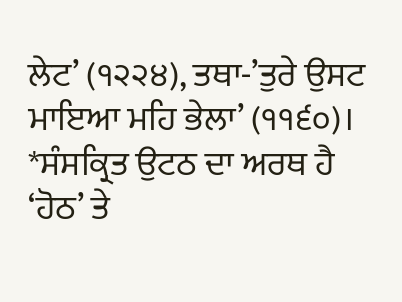ਲੇਟ’ (੧੨੨੪), ਤਥਾ-’ਤੁਰੇ ਉਸਟ ਮਾਇਆ ਮਹਿ ਭੇਲਾ’ (੧੧੬੦)। *ਸੰਸਕ੍ਰਿਤ ਉਟਠ ਦਾ ਅਰਥ ਹੈ ‘ਹੋਠ’ ਤੇ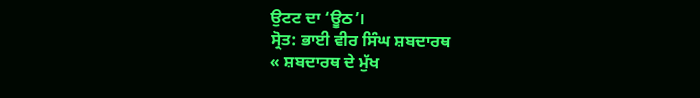ਉਟਟ ਦਾ ‘ਊਠ’।
ਸ੍ਰੋਤ: ਭਾਈ ਵੀਰ ਸਿੰਘ ਸ਼ਬਦਾਰਥ
« ਸ਼ਬਦਾਰਥ ਦੇ ਮੁੱਖ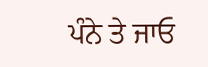ਪੰਨੇ ਤੇ ਜਾਓ